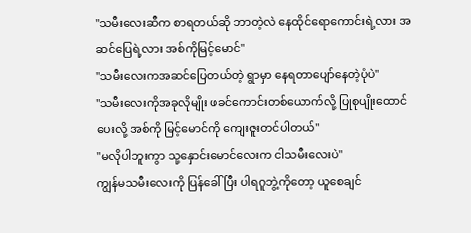"သမီးလေးဆီက စာရတယ်ဆို ဘာတဲ့လဲ နေထိုင်ရောကောင်းရဲ့လား အဆင်ပြေရဲ့လား အစ်ကိုမြင့်မောင်"
"သမီးလေးကအဆင်ပြေတယ်တဲ့ ရွာမှာ နေရတာပျော်နေတဲ့ပုံပဲ"
"သမီးလေးကိုအခုလိုမျိုး ဖခင်ကောင်းတစ်ယောက်လို့ ပြုစုပျိုးထောင်ပေးလို့ အစ်ကို မြင့်မောင်ကို ကျေးဇူးတင်ပါတယ်"
"မလိုပါဘူးကွာ သု့နှောင်းမောင်လေးက ငါသမီးလေးပဲ"
ကျွန်မသမီးလေးကို ပြန်ခေါ်ပြီး ပါရဂူဘွဲ့ကိုတော့ ယူစေချင်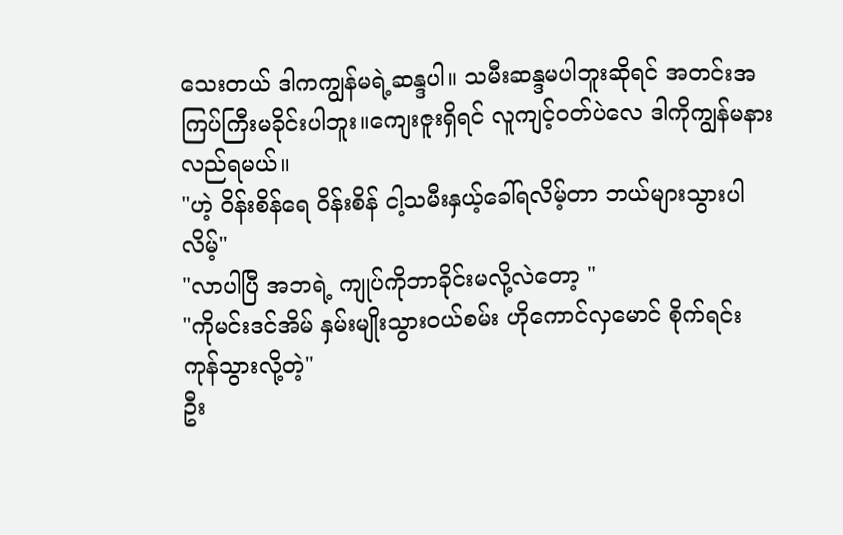သေးတယ် ဒါကကျွန်မရဲ့ဆန္ဒပါ။ သမီးဆန္ဒမပါဘူးဆိုရင် အတင်းအကြပ်ကြီးမခိုင်းပါဘူး။ကျေးဇူးရှိရင် လူကျင့်၀တ်ပဲလေ ဒါကိုကျွန်မနားလည်ရမယ်။
"ဟဲ့ ဝိန်းစိန်ရေ ဝိန်းစိန် ငါ့သမီးနှယ့်ခေါ်ရလိမ့်တာ ဘယ်များသွားပါလိမ့်"
"လာပါပြီ အဘရဲ့ ကျုပ်ကိုဘာခိုင်းမလို့လဲတော့ "
"ကိုမင်းဒင်အိမ် နှမ်းမျိုးသွား၀ယ်စမ်း ဟိုကောင်လှမောင် စိုက်ရင်းကုန်သွားလို့တဲ့"
ဦး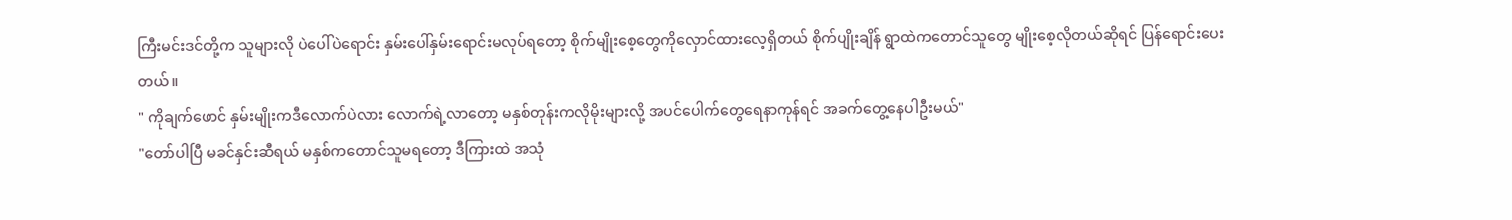ကြီးမင်းဒင်တို့က သူများလို ပဲပေါ်ပဲရောင်း နှမ်းပေါ်နှမ်းရောင်းမလုပ်ရတော့ စိုက်မျိုးစေ့တွေကိုလှောင်ထားလေ့ရှိတယ် စိုက်ပျိုးချိန် ရွာထဲကတောင်သူတွေ မျိုးစေ့လိုတယ်ဆိုရင် ပြန်ရောင်းပေးတယ်။
" ကိုချက်ဖောင် နှမ်းမျိုးကဒီလောက်ပဲလား လောက်ရဲ့လာတော့ မနှစ်တုန်းကလိုမိုးများလို့ အပင်ပေါက်တွေရေနာကုန်ရင် အခက်တွေ့နေပါဦးမယ်"
"တော်ပါပြီ မခင်နှင်းဆီရယ် မနှစ်ကတောင်သူမရတော့ ဒီကြားထဲ အသုံ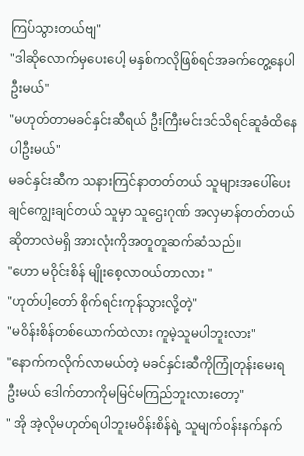ကြပ်သွားတယ်ဗျ"
"ဒါဆိုလောက်မှပေးပေါ့ မနှစ်ကလိုဖြစ်ရင်အခက်တွေ့နေပါဦးမယ်"
"မဟုတ်တာမခင်နှင်းဆီရယ် ဦးကြီးမင်းဒင်သိရင်ဆူခံထိနေပါဦးမယ်"
မခင်နှင်းဆီက သနားကြင်နာတတ်တယ် သူများအပေါ်ပေးချင်ကျွေးချင်တယ် သူမှာ သူဌေးဂုဏ် အလှမာန်တတ်တယ်ဆိုတာလဲမရှိ အားလုံးကိုအတူတူဆက်ဆံသည်။
"ဟော မဝိုင်းစိန် မျိုးစေ့လာ၀ယ်တာလား "
"ဟုတ်ပါ့တော် စိုက်ရင်းကုန်သွားလို့တဲ့"
"မဝိန်းစိန်တစ်ယောက်ထဲလား ကူမဲ့သူမပါဘူးလား"
"နောက်ကလိုက်လာမယ်တဲ့ မခင်နှင်းဆီကိုကြုံတုန်းမေးရဦးမယ် ဒေါက်တာကိုမမြင်မကြည်ဘူးလားတော့"
" အို အဲ့လိုမဟုတ်ရပါဘူးမဝိန်းစိန်ရဲ့ သူမျက်၀န်းနက်နက်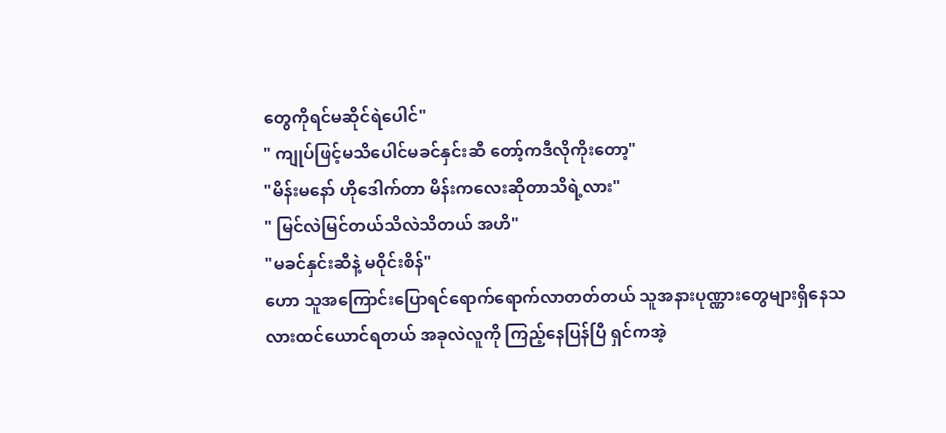တွေကိုရင်မဆိုင်ရဲပေါင်"
" ကျုပ်ဖြင့်မသိပေါင်မခင်နှင်းဆီ တော့်ကဒီလိုကိုးတော့"
"မိန်းမနော် ဟိုဒေါက်တာ မိန်းကလေးဆိုတာသိရဲ့လား"
" မြင်လဲမြင်တယ်သိလဲသိတယ် အဟိ"
"မခင်နှင်းဆီနဲ့ မဝိုင်းစိန်"
ဟော သူအကြောင်းပြောရင်ရောက်ရောက်လာတတ်တယ် သူအနားပုဏ္ဏားတွေများရှိနေသလားထင်ယောင်ရတယ် အခုလဲလူကို ကြည့်နေပြန်ပြီ ရှင်ကအဲ့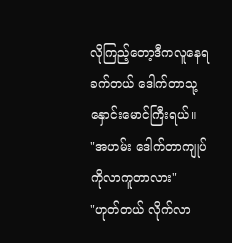လိုကြည့်တော့ဒီကလူနေရခက်တယ် ဒေါက်တာသု့နှောင်းမောင်ကြီးရယ်။
"အဟမ်း ဒေါက်တာကျုပ်ကိုလာကူတာလား"
"ဟုတ်တယ် လိုက်လာ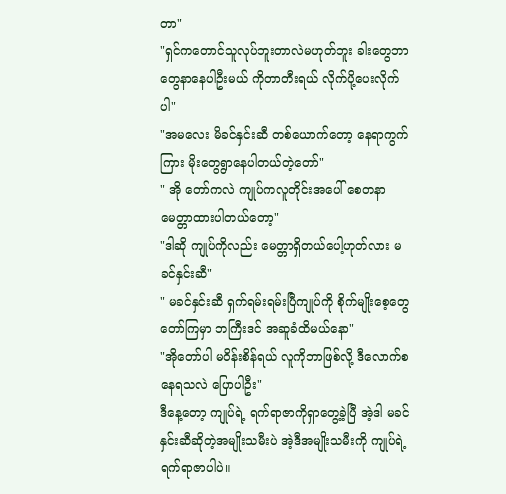တာ"
"ရှင်ကတောင်သူလုပ်ဘူးတာလဲမဟုတ်ဘူး ခါးတွေဘာတွေနာနေပါဦးမယ် ကိုတာတီးရယ် လိုက်ပို့ပေးလိုက်ပါ"
"အမလေး မိခင်နှင်းဆီ တစ်ယောက်တော့ နေရာကွက်ကြား မိုးတွေရွာနေပါတယ်တဲ့တော်"
" အို တော်ကလဲ ကျုပ်ကလူတိုင်းအပေါ် စေတနာ မေတ္တာထားပါတယ်တော့"
"ဒါဆို ကျုပ်ကိုလည်း မေတ္တာရှိတယ်ပေါ့ဟုတ်လား မခင်နှင်းဆီ"
" မခင်နှင်းဆီ ရှက်ရမ်းရမ်းပြီကျုပ်ကို စိုက်မျိုးစေ့တွေ တော်ကြမှာ ဘကြီးဒင် အဆူခံထိမယ်နော"
"အိုတော်ပါ မဝိန်းစိန်ရယ် လူကိုဘာဖြစ်လို့ ဒီလောက်စနေရသလဲ ပြောပါဦး"
ဒီနေ့တော့ ကျုပ်ရဲ့ ရက်ရာဇာကိုရှာတွေ့ခဲ့ပြီ အဲ့ဒါ မခင်နှင်းဆီဆိုတဲ့အမျိုးသမီးပဲ အဲ့ဒီအမျိုးသမီးကို ကျုပ်ရဲ့ရက်ရာဇာပါပဲ။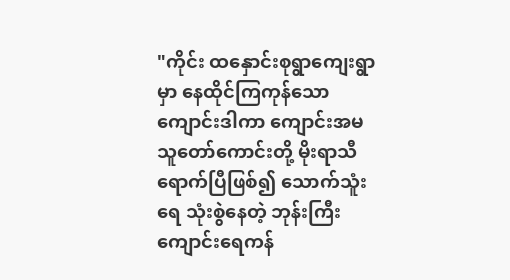"ကိုင်း ထနှောင်းစုရွာကျေးရွာမှာ နေထိုင်ကြကုန်သော ကျောင်းဒါကာ ကျောင်းအမ သူတော်ကောင်းတို့ မိုးရာသီရောက်ပြီဖြစ်၍ သောက်သူံးရေ သုံးစွဲနေတဲ့ ဘုန်းကြီးကျောင်းရေကန်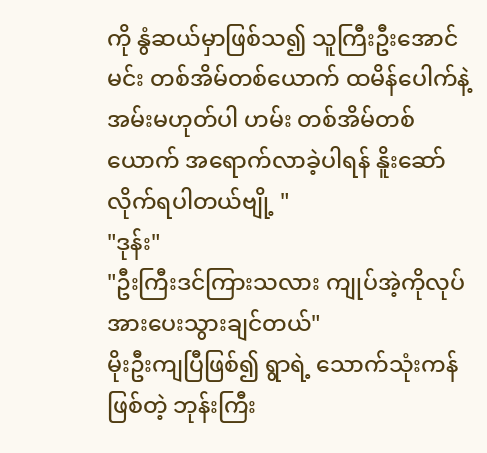ကို နွံဆယ်မှာဖြစ်သ၍ သူကြီးဦးအောင်မင်း တစ်အိမ်တစ်ယောက် ထမိန်ပေါက်နဲ့ အမ်းမဟုတ်ပါ ဟမ်း တစ်အိမ်တစ်ယောက် အရောက်လာခဲ့ပါရန် နိူးဆော်လိုက်ရပါတယ်ဗျို့ "
"ဒုန်း"
"ဦးကြီးဒင်ကြားသလား ကျုပ်အဲ့ကိုလုပ်အားပေးသွားချင်တယ်"
မိုးဦးကျပြီဖြစ်၍ ရွာရဲ့ သောက်သုံးကန်ဖြစ်တဲ့ ဘုန်းကြီး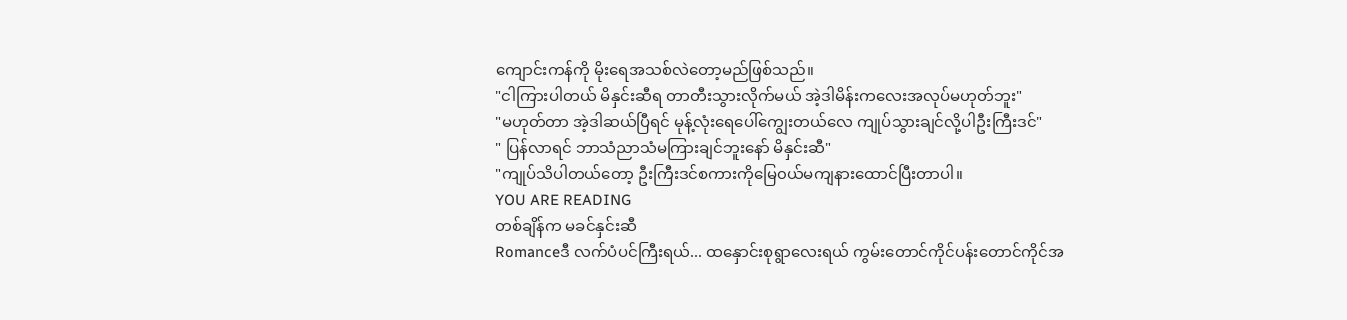ကျောင်းကန်ကို မိုးရေအသစ်လဲတော့မည်ဖြစ်သည်။
"ငါကြားပါတယ် မိနှင်းဆီရ တာတီးသွားလိုက်မယ် အဲ့ဒါမိန်းကလေးအလုပ်မဟုတ်ဘူး"
"မဟုတ်တာ အဲ့ဒါဆယ်ပြီရင် မုန့်လုံးရေပေါ်ကျွေးတယ်လေ ကျုပ်သွားချင်လို့ပါဦးကြီးဒင်"
" ပြန်လာရင် ဘာသံညာသံမကြားချင်ဘူးနော် မိနှင်းဆီ"
"ကျုပ်သိပါတယ်တော့ ဦးကြီးဒင်စကားကိုမြေ၀ယ်မကျနားထောင်ပြီးတာပါ။
YOU ARE READING
တစ်ချိန်က မခင်နှင်းဆီ
Romanceဒီ လက်ပံပင်ကြီးရယ်... ထနှောင်းစုရွာလေးရယ် ကွမ်းတောင်ကိုင်ပန်းတောင်ကိုင်အ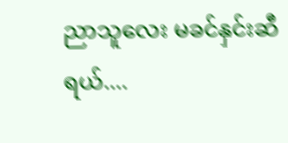ညာသူလေး မခင်နှင်းဆီရယ်....